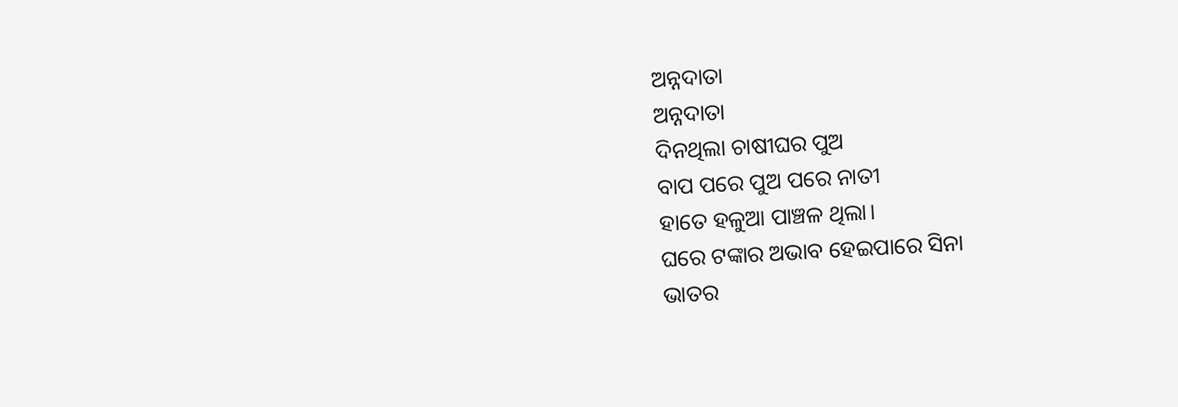ଅନ୍ନଦାତା
ଅନ୍ନଦାତା
ଦିନଥିଲା ଚାଷୀଘର ପୁଅ
ବାପ ପରେ ପୁଅ ପରେ ନାତୀ
ହାତେ ହଳୁଆ ପାଞ୍ଚଳ ଥିଲା।
ଘରେ ଟଙ୍କାର ଅଭାବ ହେଇପାରେ ସିନା
ଭାତର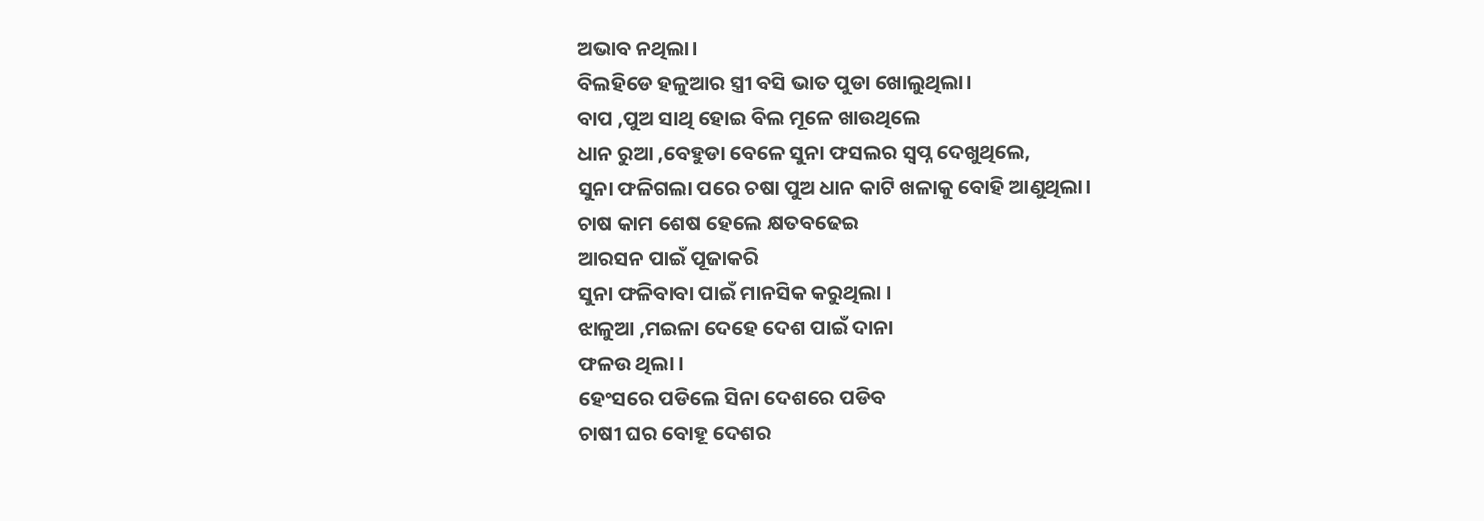ଅଭାବ ନଥିଲା।
ବିଲହିଡେ ହଳୁଆର ସ୍ତ୍ରୀ ବସି ଭାତ ପୁଡା ଖୋଲୁଥିଲା।
ବାପ ,ପୁଅ ସାଥି ହୋଇ ବିଲ ମୂଳେ ଖାଉଥିଲେ
ଧାନ ରୁଆ ,ବେହୁଡା ବେଳେ ସୁନା ଫସଲର ସ୍ବପ୍ନ ଦେଖୁଥିଲେ,
ସୁନା ଫଳିଗଲା ପରେ ଚଷା ପୁଅ ଧାନ କାଟି ଖଳାକୁ ବୋହି ଆଣୁଥିଲା।
ଚାଷ କାମ ଶେଷ ହେଲେ କ୍ଷତବଢେଇ
ଆରସନ ପାଇଁ ପୂଜାକରି
ସୁନା ଫଳିବାବା ପାଇଁ ମାନସିକ କରୁଥିଲା ।
ଝାଳୁଆ ,ମଇଳା ଦେହେ ଦେଶ ପାଇଁ ଦାନା
ଫଳଉ ଥିଲା ।
ହେଂସରେ ପଡିଲେ ସିନା ଦେଶରେ ପଡିବ
ଚାଷୀ ଘର ବୋହୂ ଦେଶର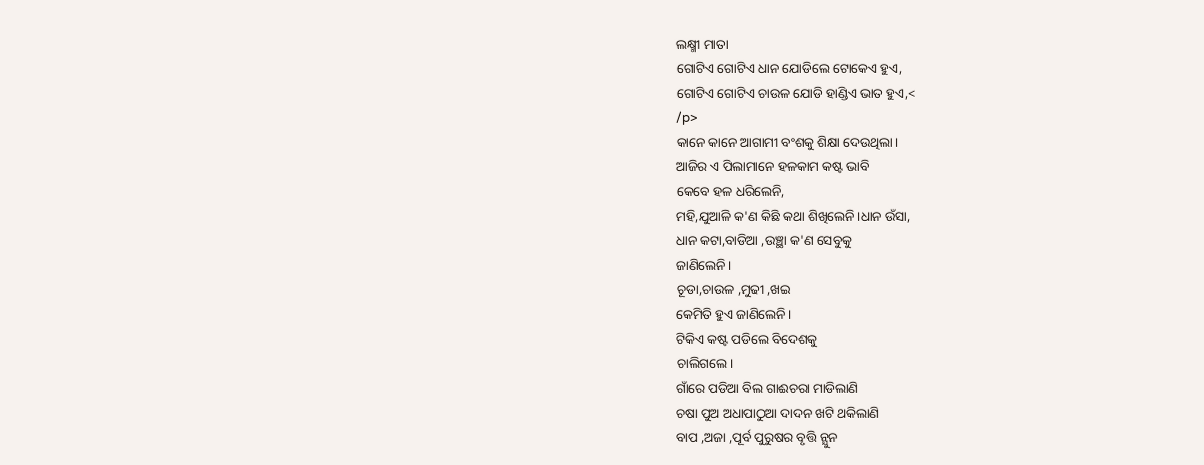ଲକ୍ଷ୍ମୀ ମାତା
ଗୋଟିଏ ଗୋଟିଏ ଧାନ ଯୋଡିଲେ ଟୋକେଏ ହୁଏ,
ଗୋଟିଏ ଗୋଟିଏ ଚାଉଳ ଯୋଡି ହାଣ୍ଡିଏ ଭାତ ହୁଏ,<
/p>
କାନେ କାନେ ଆଗାମୀ ବଂଶକୁ ଶିକ୍ଷା ଦେଉଥିଲା।
ଆଜିର ଏ ପିଲାମାନେ ହଳକାମ କଷ୍ଟ ଭାବି
କେବେ ହଳ ଧରିଲେନି,
ମହି,ଯୁଆଳି କ'ଣ କିଛି କଥା ଶିଖିଲେନି।ଧାନ ଉଁସା,
ଧାନ କଟା,ବାଡିଆ ,ଉଞ୍ଛା କ'ଣ ସେବୁକୁ
ଜାଣିଲେନି।
ଚୂଡା,ଚାଉଳ ,ମୁଢୀ ,ଖଇ
କେମିତି ହୁଏ ଜାଣିଲେନି।
ଟିକିଏ କଷ୍ଟ ପଡିଲେ ବିଦେଶକୁ
ଚାଲିଗଲେ।
ଗାଁରେ ପଡିଆ ବିଲ ଗାଈଚରା ମାଡିଲାଣି
ଚଷା ପୁଅ ଅଧାପାଠୁଆ ଦାଦନ ଖଟି ଥକିଲାଣି
ବାପ ,ଅଜା ,ପୂର୍ବ ପୁରୁଷର ବୃତ୍ତି ନ୍ଯୁନ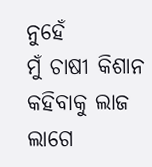ନୁହେଁ
ମୁଁ ଚାଷୀ କିଶାନ କହିବାକୁ ଲାଜ ଲାଗେ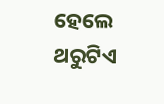ହେଲେ ଥରୁଟିଏ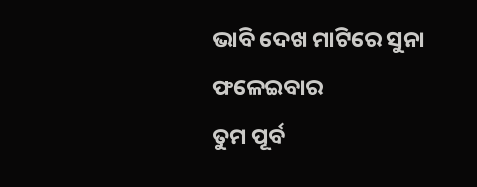ଭାବି ଦେଖ ମାଟିରେ ସୁନା ଫଳେଇବାର
ତୁମ ପୂର୍ବ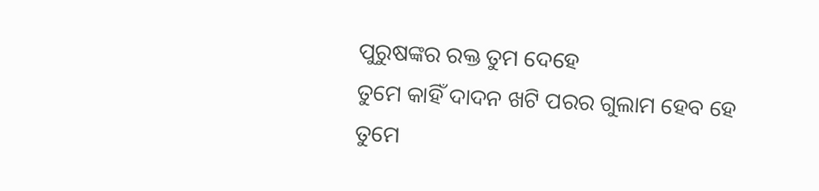ପୁରୁଷଙ୍କର ରକ୍ତ ତୁମ ଦେହେ
ତୁମେ କାହିଁ ଦାଦନ ଖଟି ପରର ଗୁଲାମ ହେବ ହେ
ତୁମେ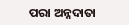ପରା ଅନ୍ନଦାତା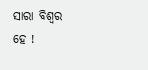ସାରା ବିଶ୍ବର ହେ !